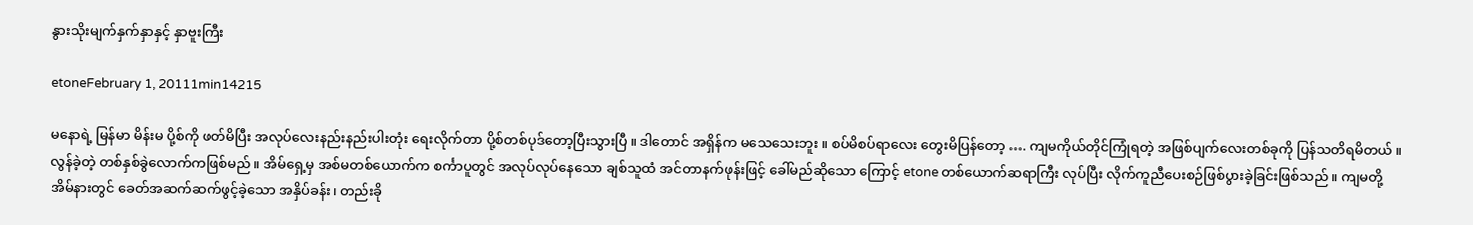နွားသိုးမျက်နှက်နှာနှင့် နှာဗူးကြီး

etoneFebruary 1, 20111min14215

မနောရဲ့ မြန်မာ မိန်းမ ပို့စ်ကို ဖတ်မိပြီး အလုပ်လေးနည်းနည်းပါးတုံး ရေးလိုက်တာ ပို့စ်တစ်ပုဒ်တော့ပြီးသွားပြီ ။ ဒါတောင် အရှိန်က မသေသေးဘူး ။ စပ်မိစပ်ရာလေး တွေးမိပြန်တော့ …. ကျမကိုယ်တိုင်ကြုံရတဲ့ အဖြစ်ပျက်လေးတစ်ခုကို ပြန်သတိရမိတယ် ။
လွန်ခဲ့တဲ့ တစ်နှစ်ခွဲလောက်ကဖြစ်မည် ။ အိမ်ရှေ့မှ အစ်မတစ်ယောက်က စင်္ကာပူတွင် အလုပ်လုပ်နေသော ချစ်သူထံ အင်တာနက်ဖုန်းဖြင့် ခေါ်မည်ဆိုသော ကြောင့် etone တစ်ယောက်ဆရာကြီး လုပ်ပြီး လိုက်ကူညီပေးစဉ်ဖြစ်ပွားခဲ့ခြင်းဖြစ်သည် ။ ကျမတို့ အိမ်နားတွင် ခေတ်အဆက်ဆက်ဖွင့်ခဲ့သော အနှိပ်ခန်း၊ တည်းခို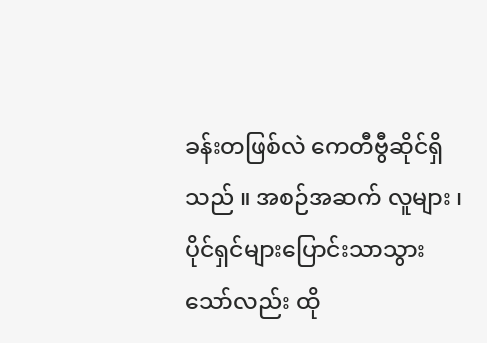ခန်းတဖြစ်လဲ ကေတီဗွီဆိုင်ရှိသည် ။ အစဉ်အဆက် လူများ ၊ ပိုင်ရှင်များပြောင်းသာသွားသော်လည်း ထို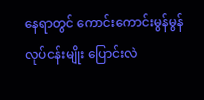နေရာတွင် ကောင်းကောင်းမွန်မွန် လုပ်ငန်းမျိုး ပြောင်းလဲ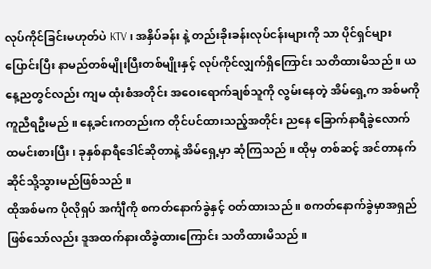လုပ်ကိုင်ခြင်းမဟုတ်ပဲ KTV ၊ အနှိပ်ခန်း နဲ့ တည်းခိုးခန်းလုပ်ငန်းများကို သာ ပိုင်ရှင်များပြောင်းပြီး နာမည်တစ်မျိုးပြီးတစ်မျိုးနှင့် လုပ်ကိုင်လျှက်ရှိကြောင်း သတိထားမိသည် ။ ယနေ့ညတွင်လည်း ကျမ ထုံးစံအတိုင်း အဝေးရောက်ချစ်သူကို လွမ်းနေတဲ့ အိမ်ရှေ့က အစ်မကို ကူညီရဦးမည် ။ နေ့ခင်းကတည်းက တိုင်ပင်ထားသည့်အတိုင်း ညနေ ခြောက်နာရီခွဲလောက် ထမင်းစားပြီး ၊ ခုနှစ်နာရီဒေါင်ဆိုတာနဲ့ အိမ်ရှေ့မှာ ဆုံကြသည် ။ ထိုမှ တစ်ဆင့် အင်တာနက်ဆိုင်သို့သွားမည်ဖြစ်သည် ။
ထိုအစ်မက ပိုလိုရှပ် အင်္ကျီကို စကတ်နောက်ခွဲနှင့် ဝတ်ထားသည် ။ စကတ်နောက်ခွဲမှာအရှည်ဖြစ်သော်လည်း ဒူအထက်နားထိခွဲထားကြောင်း သတိထားမိသည် ။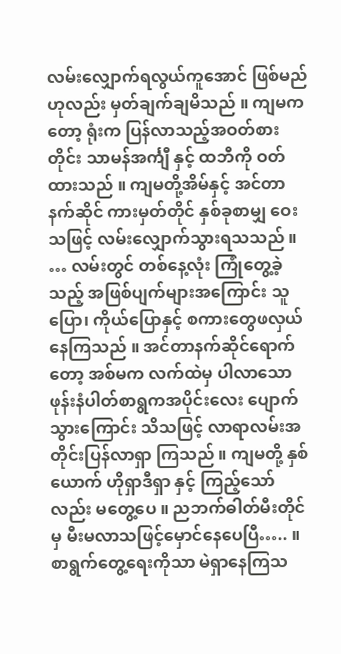လမ်းလျှောက်ရလွယ်ကူအောင် ဖြစ်မည်ဟုလည်း မှတ်ချက်ချမိသည် ။ ကျမကတော့ ရုံးက ပြန်လာသည့်အဝတ်စားတိုင်း သာမန်အင်္ကျီ နှင့် ထဘီကို ဝတ်ထားသည် ။ ကျမတို့အိမ်နှင့် အင်တာနက်ဆိုင် ကားမှတ်တိုင် နှစ်ခုစာမျှ ဝေးသဖြင့် လမ်းလျှောက်သွားရသသည် ။ … လမ်းတွင် တစ်နေ့လုံး ကြုံတွေ့ခဲ့သည့် အဖြစ်ပျက်များအကြောင်း သူပြော၊ ကိုယ်ပြောနှင့် စကားတွေဖလှယ်နေကြသည် ။ အင်တာနက်ဆိုင်ရောက်တော့ အစ်မက လက်ထဲမှ ပါလာသော ဖုန်းနံပါတ်စာရွကအပိုင်းလေး ပျောက်သွားကြောင်း သိသဖြင့် လာရာလမ်းအတိုင်းပြန်လာရှာ ကြသည် ။ ကျမတို့ နှစ်ယောက် ဟိုရှာဒီရှာ နှင့် ကြည့်သော်လည်း မတွေ့ပေ ။ ညဘက်ဓါတ်မီးတိုင်မှ မီးမလာသဖြင့်မှောင်နေပေပြီ….. ။ စာရွက်တွေ့ရေးကိုသာ မဲရှာနေကြသ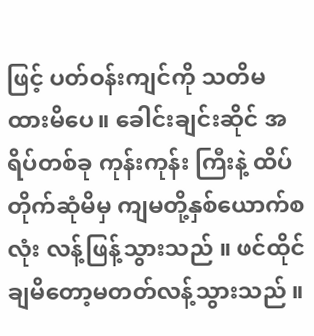ဖြင့် ပတ်ဝန်းကျင်ကို သတိမထားမိပေ။ ခေါင်းချင်းဆိုင် အရိပ်တစ်ခု ကုန်းကုန်း ကြီးနဲ့ ထိပ်တိုက်ဆုံမိမှ ကျမတို့နှစ်ယောက်စလုံး လန့်ဖြန့်သွားသည် ။ ဖင်ထိုင်ချမိတော့မတတ်လန့်သွားသည် ။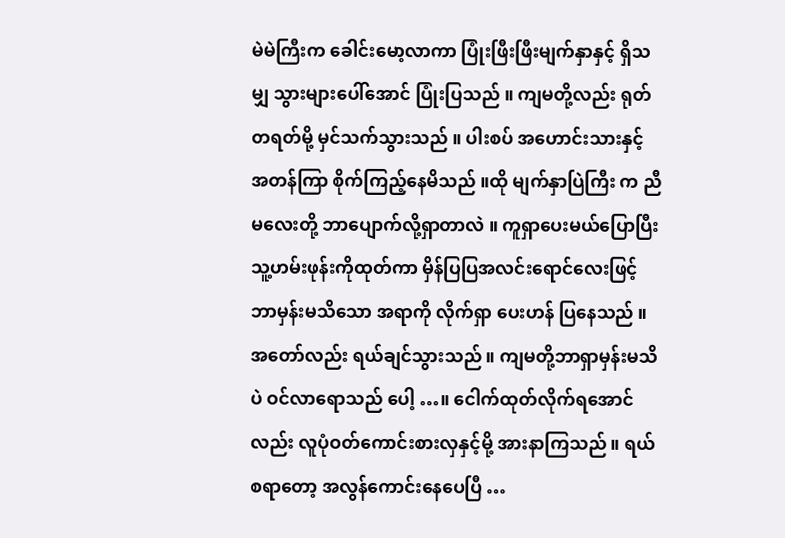မဲမဲကြီးက ခေါင်းမော့လာကာ ပြုံးဖြီးဖြီးမျက်နှာနှင့် ရှိသမျှ သွားများပေါ်အောင် ပြုံးပြသည် ။ ကျမတို့လည်း ရုတ်တရတ်မို့ မှင်သက်သွားသည် ။ ပါးစပ် အဟောင်းသားနှင့် အတန်ကြာ စိုက်ကြည့်နေမိသည် ။ထို မျက်နှာပြဲကြီး က ညီမလေးတို့ ဘာပျောက်လို့ရှာတာလဲ ။ ကူရှာပေးမယ်ပြောပြီး သူ့ဟမ်းဖုန်းကိုထုတ်ကာ မှိန်ပြပြအလင်းရောင်လေးဖြင့် ဘာမှန်းမသိသော အရာကို လိုက်ရှာ ပေးဟန် ပြနေသည် ။ အတော်လည်း ရယ်ချင်သွားသည် ။ ကျမတို့ဘာရှာမှန်းမသိပဲ ဝင်လာရောသည် ပေါ့ …။ ငေါက်ထုတ်လိုက်ရအောင်လည်း လူပုံဝတ်ကောင်းစားလှနှင့်မို့ အားနာကြသည် ။ ရယ်စရာတော့ အလွန်ကောင်းနေပေပြီ …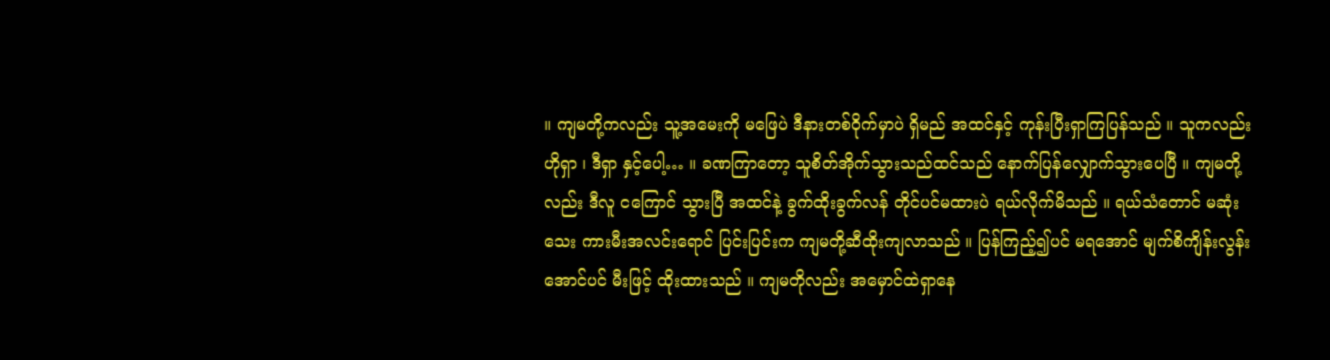။ ကျမတို့ကလည်း သူ့အမေးကို မဖြေပဲ ဒီနားတစ်ဝိုက်မှာပဲ ရှိမည် အထင်နှင့် ကုန်းပြီးရှာကြပြန်သည် ။ သူကလည်း ဟိုရှာ ၊ ဒီရှာ နှင့်ပေါ့… ။ ခဏကြာတော့ သူစိတ်အိုက်သွားသည်ထင်သည် နောက်ပြန်လျှောက်သွားပေပြီ ။ ကျမတို့လည်း ဒီလူ ငကြောင် သွားပြီ အထင်နဲ့ ခွက်ထိုးခွက်လန် တိုင်ပင်မထားပဲ ရယ်လိုက်မိသည် ။ ရယ်သံတောင် မဆုံးသေး ကားမီးအလင်းရောင် ပြင်းပြင်းက ကျမတို့ဆီထိုးကျလာသည် ။ ပြန်ကြည့်၍ပင် မရအောင် မျက်စိကျိန်းလွန်းအောင်ပင် မီးဖြင့် ထိုးထားသည် ။ ကျမတိုလည်း အမှောင်ထဲရှာနေ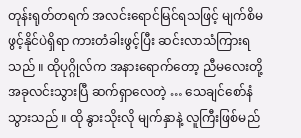တုန်းရုတ်တရက် အလင်းရောင်မြင်ရသဖြင့် မျက်စိမဖွင့်နိုင်ပဲရှိရာ ကားတံခါးဖွင့်ပြီး ဆင်းလာသံကြားရသည် ။ ထိုပုဂ္ဂိုလ်က အနားရောက်တော့ ညီမလေးတို့ အခုလင်းသွားပြီ ဆက်ရှာလေတဲ့ … သေချင်စော်နံသွားသည် ။ ထို နွားသိုးလို မျက်နှာနဲ့ လူကြီးဖြစ်မည်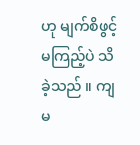ဟု မျက်စိဖွင့်မကြည့်ပဲ သိခဲ့သည် ။ ကျမ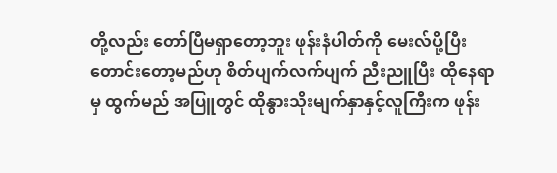တို့လည်း တော်ပြီမရှာတော့ဘူး ဖုန်းနံပါတ်ကို မေးလ်ပို့ပြီးတောင်းတော့မည်ဟု စိတ်ပျက်လက်ပျက် ညီးညူပြီး ထိုနေရာမှ ထွက်မည် အပြူတွင် ထိုနွားသိုးမျက်နှာနှင့်လူကြီးက ဖုန်း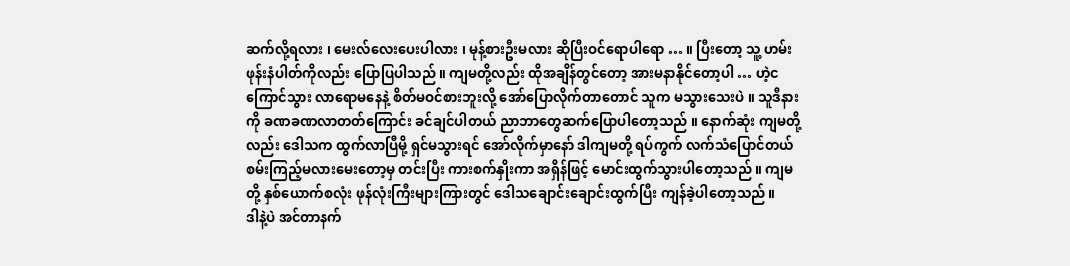ဆက်လို့ရလား ၊ မေးလ်လေးပေးပါလား ၊ မုန့်စားဦးမလား ဆိုပြီးဝင်ရောပါရော … ။ ပြီးတော့ သူ့ ဟမ်းဖုန်းနံပါတ်ကိုလည်း ပြောပြပါသည် ။ ကျမတို့လည်း ထိုအချိန်တွင်တော့ အားမနာနိုင်တော့ပါ … ဟဲ့ငကြောင်သွား လာရောမနေနဲ့ စိတ်မဝင်စားဘူးလို့ အော်ပြောလိုက်တာတောင် သူက မသွားသေးပဲ ။ သူဒီနားကို ခဏခဏလာတတ်ကြောင်း ခင်ချင်ပါတယ် ညာဘာတွေဆက်ပြောပါတော့သည် ။ နောက်ဆုံး ကျမတို့လည်း ဒေါသက ထွက်လာပြီမို့ ရှင်မသွားရင် အော်လိုက်မှာနော် ဒါကျမတို့ ရပ်ကွက် လက်သံပြောင်တယ် စမ်းကြည့်မလားမေးတော့မှ တင်းပြီး ကားစက်နှိုးကာ အရှိန်ဖြင့် မောင်းထွက်သွားပါတော့သည် ။ ကျမတို့ နှစ်ယောက်စလုံး ဖုန်လုံးကြီးများကြားတွင် ဒေါသချောင်းချောင်းထွက်ပြီး ကျန်ခဲ့ပါတော့သည် ။
ဒါနဲ့ပဲ အင်တာနက်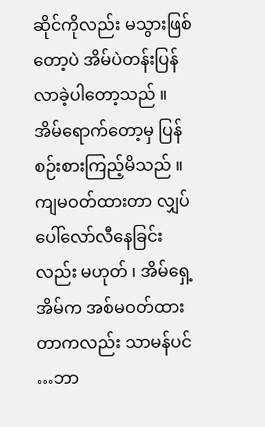ဆိုင်ကိုလည်း မသွားဖြစ်တော့ပဲ အိမ်ပဲတန်းပြန်လာခဲ့ပါတော့သည် ။ အိမ်ရောက်တော့မှ ပြန်စဉ်းစားကြည့်မိသည် ။ ကျမဝတ်ထားတာ လျှပ်ပေါ်လော်လီနေခြင်းလည်း မဟုတ် ၊ အိမ်ရှေ့အိမ်က အစ်မဝတ်ထားတာကလည်း သာမန်ပင် …ဘာ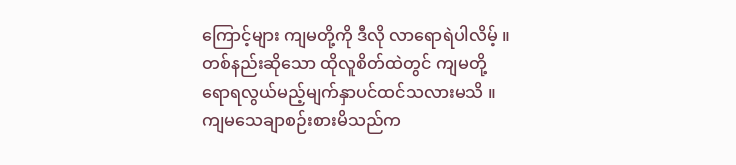ကြောင့်များ ကျမတို့ကို ဒီလို လာရောရဲပါလိမ့် ။ တစ်နည်းဆိုသော ထိုလူစိတ်ထဲတွင် ကျမတို့ ရောရလွယ်မည့်မျက်နှာပင်ထင်သလားမသိ ။ ကျမသေချာစဉ်းစားမိသည်က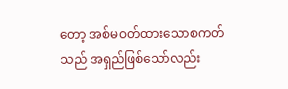တော့ အစ်မဝတ်ထားသောစကတ်သည် အရှည်ဖြစ်သော်လည်း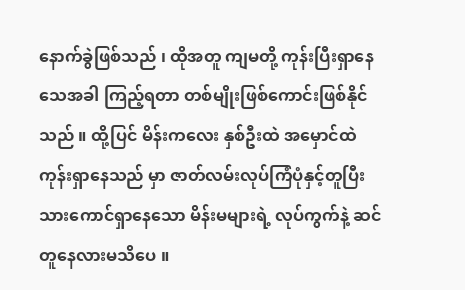နောက်ခွဲဖြစ်သည် ၊ ထိုအတူ ကျမတို့ ကုန်းပြီးရှာနေသေအခါ ကြည့်ရတာ တစ်မျိုးဖြစ်ကောင်းဖြစ်နိုင်သည် ။ ထို့ပြင် မိန်းကလေး နှစ်ဦးထဲ အမှောင်ထဲ ကုန်းရှာနေသည် မှာ ဇာတ်လမ်းလုပ်ကြံပုံနှင့်တူပြီး သားကောင်ရှာနေသော မိန်းမများရဲ့ လုပ်ကွက်နဲ့ ဆင်တူနေလားမသိပေ ။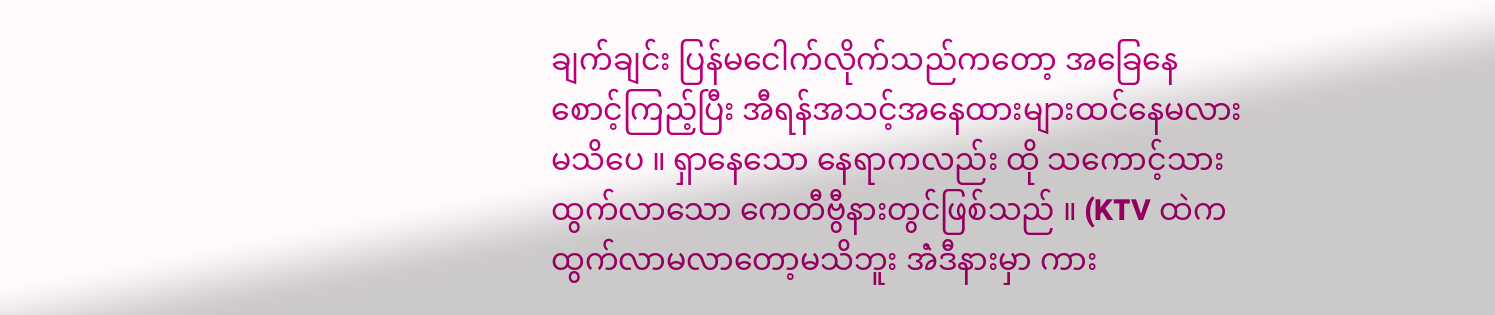ချက်ချင်း ပြန်မငေါက်လိုက်သည်ကတော့ အခြေနေစောင့်ကြည့်ပြီး အီရန်အသင့်အနေထားများထင်နေမလား မသိပေ ။ ရှာနေသော နေရာကလည်း ထို သကောင့်သား ထွက်လာသော ကေတီဗွီနားတွင်ဖြစ်သည် ။ (KTV ထဲက ထွက်လာမလာတော့မသိဘူး အဲံဒီနားမှာ ကား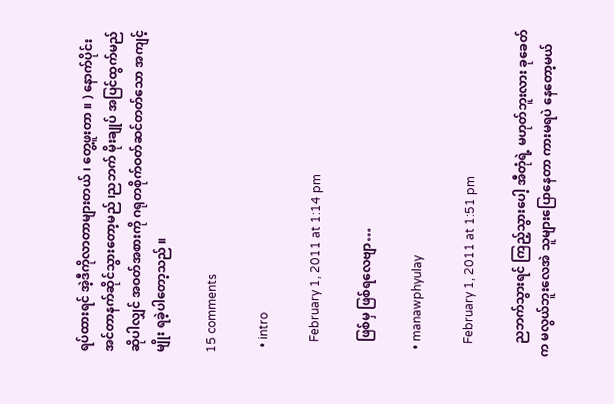ရပ်ထားရင် အဲ့ဒီကိုလာတာများတယ် ၊ တွေ့ဖူးတာ ။ ) နောက်ပိုင်း အင်တာနက်ဆိုင်သွားတော့မည် ၊ညဘက် မိုးချုပ် အပြင်ထွက်မည်ဆိုပါလျှင် အဝတ်အစားကို ဂရုတစိုက်ဝတ်ဆင်တတ်သော အကျင့်မျိုး ရခဲ့ပါတော့သည် ။

15 comments

  • intro

    February 1, 2011 at 1:14 pm

    ဖြစ်မှ ဖြစ်ရလေဗျာ…

  • manawphyulay

    February 1, 2011 at 1:51 pm

    ညဘက်သွားရင် ကြည့်သွားပေါ့ အီတုံရဲ့ မဟုတ်ဘူးလား ခုခေတ်က မလွယ်ဘူးလေအဲ သူများပြောနေတာ ကားမရပဲ နေတော့မယ်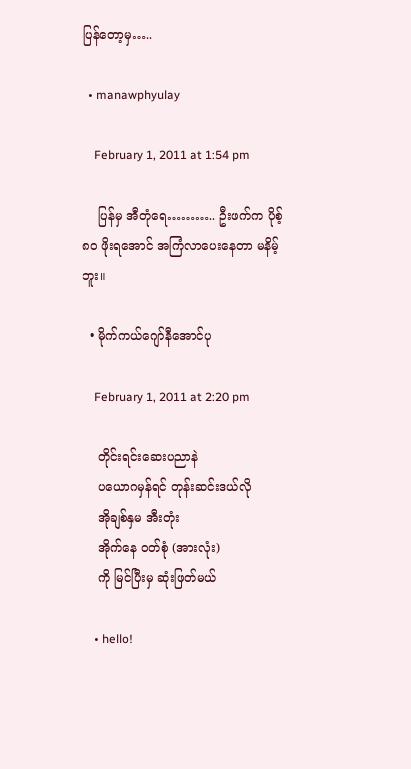ပြန်တော့မှ…..

  • manawphyulay

    February 1, 2011 at 1:54 pm

    ပြန်မှ အီတုံရေ……….. ဦးဖက်က ပိုစ့် ၈ဝ ဖိုးရအောင် အကြံလာပေးနေတာ မနိမ့်ဘူး။

  • မိုက်ကယ်ဂျော်နီအောင်ပု

    February 1, 2011 at 2:20 pm

    တိုင်းရင်းဆေးပညာနဲ
    ပယောဂမှန်ရင် တုန်းဆင်းဒယ်လို
    အိုချစ်နှမ အီးတုံး
    အိုက်နေ ဝတ်စုံ (အားလုံး)
    ကို မြင်ပြီးမှ ဆုံးဖြတ်မယ်

    • hello!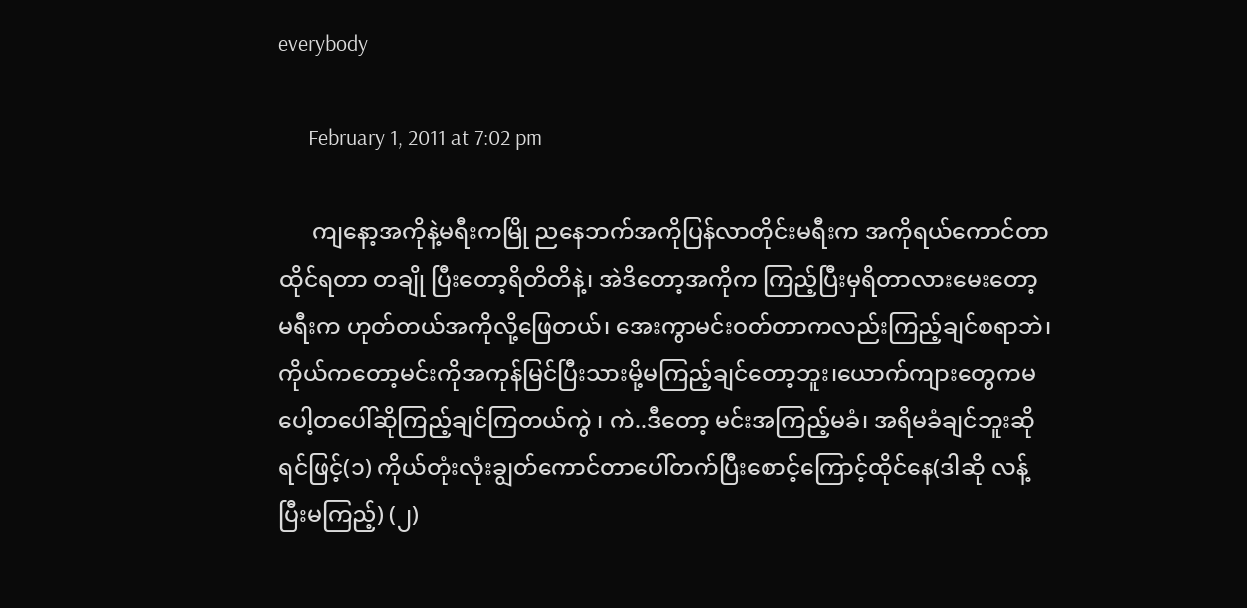everybody

      February 1, 2011 at 7:02 pm

      ကျနော့အကိုနဲ့မရီးကမြို ညနေဘက်အကိုပြန်လာတိုင်းမရီးက အကိုရယ်ကောင်တာထိုင်ရတာ တချို ပြီးတော့ရိတိတိနဲ့၊ အဲဒိတော့အကိုက ကြည့်ပြီးမှရိတာလားမေးတော့ မရီးက ဟုတ်တယ်အကိုလို့ဖြေတယ်၊ အေးကွာမင်းဝတ်တာကလည်းကြည့်ချင်စရာဘဲ၊ကိုယ်ကတော့မင်းကိုအကုန်မြင်ပြီးသားမို့မကြည့်ချင်တော့ဘူး၊ယောက်ကျားတွေကမပေါ့တပေါ်ဆိုကြည့်ချင်ကြတယ်ကွဲ ၊ ကဲ..ဒီတော့ မင်းအကြည့်မခံ၊ အရိမခံချင်ဘူးဆိုရင်ဖြင့်(၁) ကိုယ်တုံးလုံးချွတ်ကောင်တာပေါ်တက်ပြီးစောင့်ကြောင့်ထိုင်နေ(ဒါဆို လန့်ပြီးမကြည့်) (၂)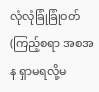လုံလုံခြုံခြုံဝတ်(ကြည့်စရာ အစအန ရှာမရလို့မ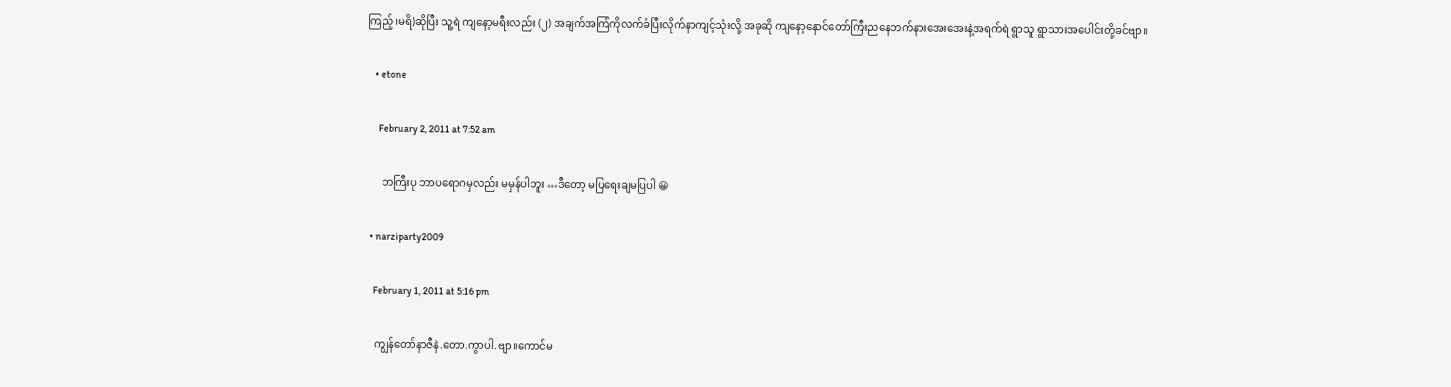ကြည့်၊မရိ)ဆိုပြီး သူ့ရဲ ကျနော့မရီးလည်း (၂) အချက်အကြံကိုလက်ခံပြီးလိုက်နာကျင့်သုံးလို့ အခုဆို ကျနော့နောင်တော်ကြီးညနေဘက်နားအေးအေးနဲ့အရက်ရဲ ရွာသူ ရွာသားအပေါင်းတို့ခင်ဗျာ။

    • etone

      February 2, 2011 at 7:52 am

      ဘကြီးပု ဘာပရောဂမှလည်း မမှန်ပါဘူး …ဒီတော့ မပြရေးချမပြပါ 😀

  • narziparty2009

    February 1, 2011 at 5:16 pm

    ကျွန်တော်နာဇီနဲ.တော.ကွာပါ.ဗျာ။ကောင်မ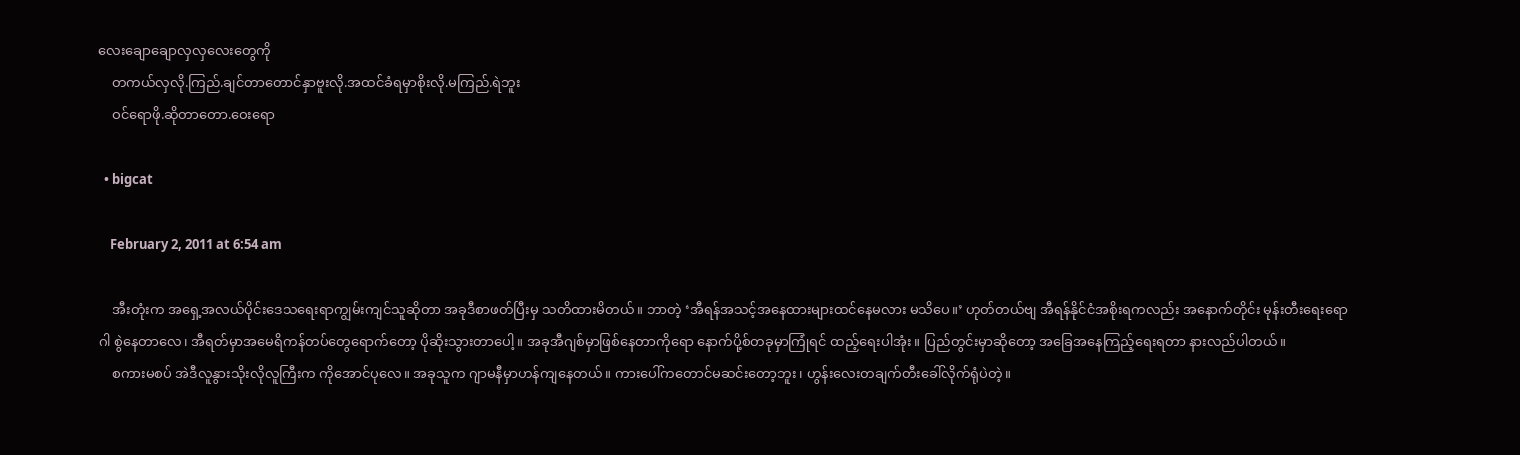လေးချောချောလှလှလေးတွေကို
    တကယ်လှလို.ကြည်.ချင်တာတောင်နှာဗူးလို.အထင်ခံရမှာစိုးလို.မကြည်.ရဲဘူး
    ဝင်ရောဖို.ဆိုတာတော.ဝေးရော

  • bigcat

    February 2, 2011 at 6:54 am

    အီးတုံးက အရှေ့အလယ်ပိုင်းဒေသရေးရာကျွမ်းကျင်သူဆိုတာ အခုဒီစာဖတ်ပြီးမှ သတိထားမိတယ်။ ဘာတဲ့ ‘အီရန်အသင့်အနေထားများထင်နေမလား မသိပေ။’ ဟုတ်တယ်ဗျ အီရန်နိုင်ငံအစိုးရကလည်း အနောက်တိုင်း မုန်းတီးရေးရောဂါ စွဲနေတာလေ၊ အီရတ်မှာအမေရိကန်တပ်တွေရောက်တော့ ပိုဆိုးသွားတာပေါ့။ အခုအီဂျစ်မှာဖြစ်နေတာကိုရော နောက်ပို့စ်တခုမှာကြုံရင် ထည့်ရေးပါအုံး။ ပြည်တွင်းမှာဆိုတော့ အခြေအနေကြည့်ရေးရတာ နားလည်ပါတယ်။
    စကားမစပ် အဲဒီလူနွားသိုးလိုလူကြီးက ကိုအောင်ပုလေ။ အခုသူက ဂျာမနီမှာဟန်ကျနေတယ်။ ကားပေါ်ကတောင်မဆင်းတော့ဘူး၊ ဟွန်းလေးတချက်တီးခေါ်လိုက်ရုံပဲတဲ့။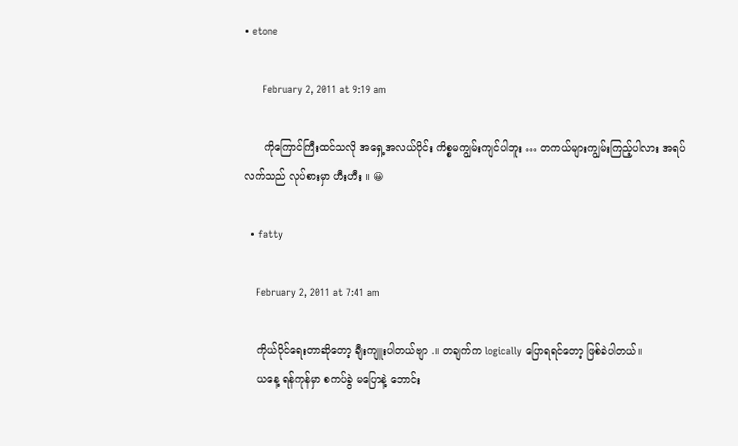• etone

      February 2, 2011 at 9:19 am

      ကိုကြောင်ကြီးထင်သလို အရှေ့အလယ်ပိုင်း ကိစ္စမကျွမ်းကျင်ပါဘူး … တကယ်များကျွမ်းကြည့်ပါလား အရပ်လက်သည် လုပ်စားမှာ ဟီးဟီး ။ 😀

  • fatty

    February 2, 2011 at 7:41 am

    ကိုယ်ပိုင်ရေးတာဆိုတော့ ချီးကျူးပါတယ်ဗျာ .။ တချက်က logically ပြောရရင်တော့ ဖြစ်ခဲပါတယ်။
    ယနေ့ ရန်ကုန်မှာ စကပ်ခွဲ မပြောနဲ့ ဘောင်း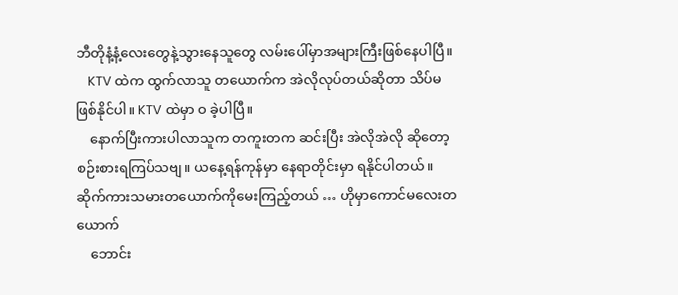ဘီတိုနံ့နံ့လေးတွေနဲ့သွားနေသူတွေ လမ်းပေါ်မှာအများကြီးဖြစ်နေပါပြီ။
    KTV ထဲက ထွက်လာသူ တယောက်က အဲလိုလုပ်တယ်ဆိုတာ သိပ်မဖြစ်နိုင်ပါ။ KTV ထဲမှာ ဝ ခဲ့ပါပြီ။
    နောက်ပြီးကားပါလာသူက တကူးတက ဆင်းပြီး အဲလိုအဲလို ဆိုတော့ စဉ်းစားရကြပ်သဗျ။ ယနေ့ရန်ကုန်မှာ နေရာတိုင်းမှာ ရနိုင်ပါတယ်။ ဆိုက်ကားသမားတယောက်ကိုမေးကြည့်တယ် … ဟိုမှာကောင်မလေးတယောက်
    ဘောင်း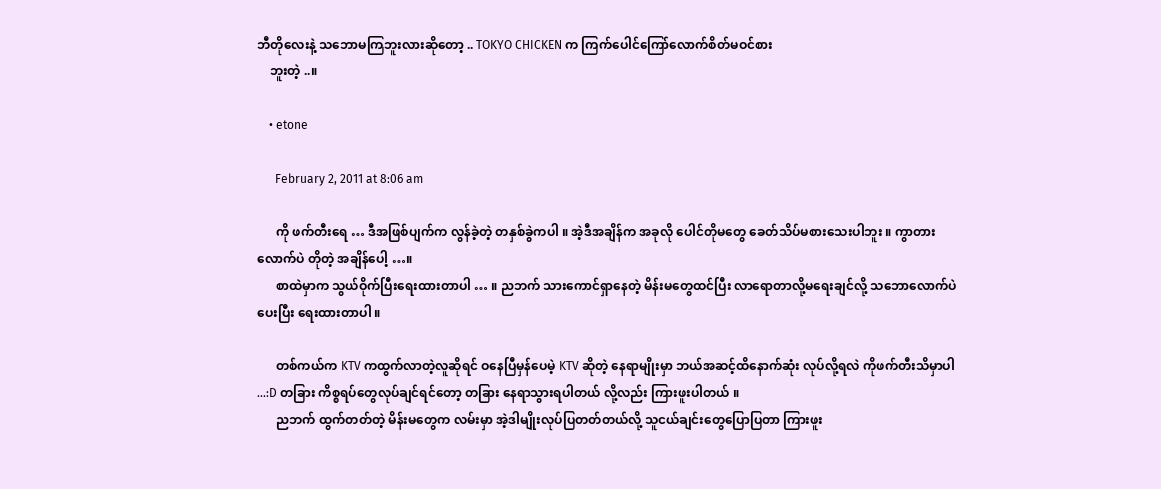ဘီတိုလေးနဲ့ သဘောမကြဘူးလားဆိုတော့ .. TOKYO CHICKEN က ကြက်ပေါင်ကြော်လောက်စိတ်မဝင်စား
    ဘူးတဲ့ ..။

    • etone

      February 2, 2011 at 8:06 am

      ကို ဖက်တီးရေ … ဒီအဖြစ်ပျက်က လွန်ခဲ့တဲ့ တနှစ်ခွဲကပါ ။ အဲ့ဒီအချိန်က အခုလို ပေါင်တိုမတွေ ခေတ်သိပ်မစားသေးပါဘူး ။ ကွာတားလောက်ပဲ တိုတဲ့ အချိန်ပေါ့ …။
      စာထဲမှာက သွယ်ဝိုက်ပြီးရေးထားတာပါ … ။ ညဘက် သားကောင်ရှာနေတဲ့ မိန်းမတွေထင်ပြီး လာရောတာလို့မရေးချင်လို့ သဘောလောက်ပဲ ပေးပြီး ရေးထားတာပါ ။

      တစ်ကယ်က KTV ကထွက်လာတဲ့လူဆိုရင် ဝနေပြီမှန်ပေမဲ့ KTV ဆိုတဲ့ နေရာမျိုးမှာ ဘယ်အဆင့်ထိနောက်ဆုံး လုပ်လို့ရလဲ ကိုဖက်တီးသိမှာပါ …:D တခြား ကိစ္စရပ်တွေလုပ်ချင်ရင်တော့ တခြား နေရာသွားရပါတယ် လို့လည်း ကြားဖူးပါတယ် ။
      ညဘက် ထွက်တတ်တဲ့ မိန်းမတွေက လမ်းမှာ အဲ့ဒါမျိုးလုပ်ပြတတ်တယ်လို့ သူငယ်ချင်းတွေပြောပြတာ ကြားဖူး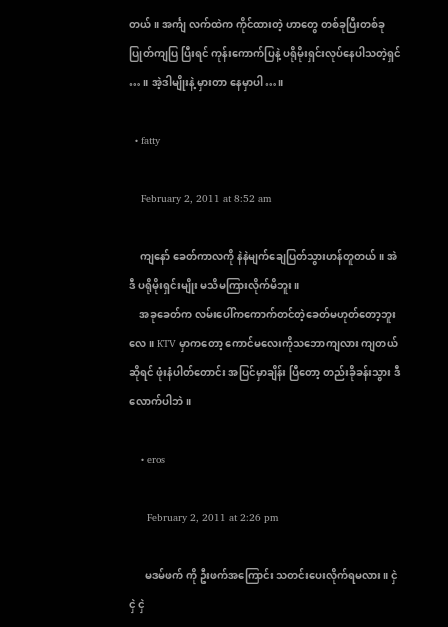တယ် ။ အင်္ကျ လက်ထဲက ကိုင်ထားတဲ့ ဟာတွေ တစ်ခုပြီးတစ်ခု ပြုတ်ကျပြ ပြီးရင် ကုန်းကောက်ပြနဲ့ ပရိုမိုးရှင်းလုပ်နေပါသတဲ့ရှင် … ။ အဲ့ဒါမျိုးနဲ့ မှားတာ နေမှာပါ…။

  • fatty

    February 2, 2011 at 8:52 am

    ကျနော် ခေတ်ကာလကို နဲနဲမျက်ချေပြတ်သွားဟန်တူတယ်။ အဲဒီ ပရိုမိုးရှင်းမျိုး မသိမကြားလိုက်မိဘူး။
    အခုခေတ်က လမ်းပေါ်ကကောက်တင်တဲ့ခေတ်မဟုတ်တော့ဘူးလေ။ KTV မှာကတော့ ကောင်မလေးကိုသဘောကျလား ကျတယ်ဆိုရင် ဖုံးနံပါတ်တောင်း အပြင်မှာချိန်း ပြီတော့ တည်းခိုခန်းသွား ဒီလောက်ပါဘဲ။

    • eros

      February 2, 2011 at 2:26 pm

      မဒမ်ဖက် ကို ဦးဖက်အကြောင်း သတင်းပေးလိုက်ရမလား။ ငှဲ ငှဲ ငှဲ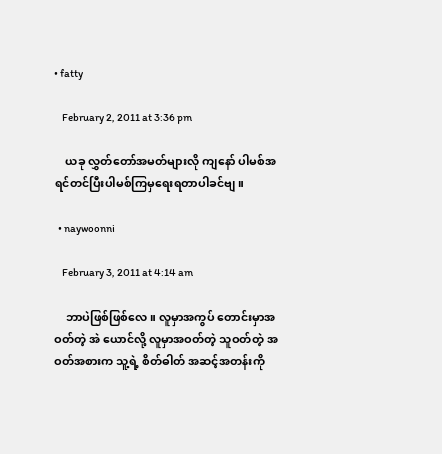• fatty

    February 2, 2011 at 3:36 pm

    ယခု လွှတ်တော်အမတ်များလို ကျနော် ပါမစ်အရင်တင်ပြီးပါမစ်ကြမှရေးရတာပါခင်ဗျ။

  • naywoonni

    February 3, 2011 at 4:14 am

    ဘာပဲဖြစ်ဖြစ်လေ။ လူမှာအကွပ် တောင်းမှာအဝတ်တဲ့ အဲ ယောင်လို့ လူမှာအဝတ်တဲ့ သူဝတ်တဲ့ အဝတ်အစားက သူ့ရဲ့ စိတ်ဓါတ် အဆင့်အတန်းကို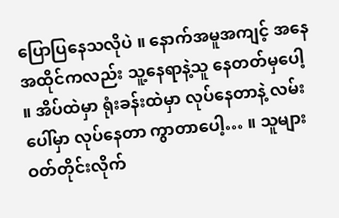ပြောပြနေသလိုပဲ ။ နောက်အမူအကျင့် အနေအထိုင်ကလည်း သူ့နေရာနဲ့သူ နေတတ်မှပေါ့ ။ အိပ်ထဲမှာ ရုံးခန်းထဲမှာ လုပ်နေတာနဲ့ လမ်းပေါ်မှာ လုပ်နေတာ ကွာတာပေါ့… ။ သူများဝတ်တိုင်းလိုက်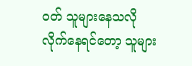ဝတ် သူများနေသလိုလိုက်နေရင်တော့ သူများ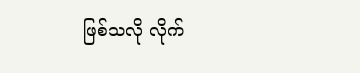ဖြစ်သလို လိုက်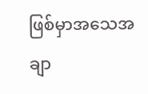ဖြစ်မှာအသေအချာ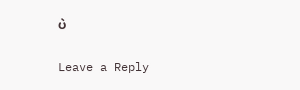ပဲ

Leave a Reply